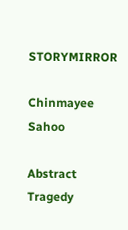STORYMIRROR

Chinmayee Sahoo

Abstract Tragedy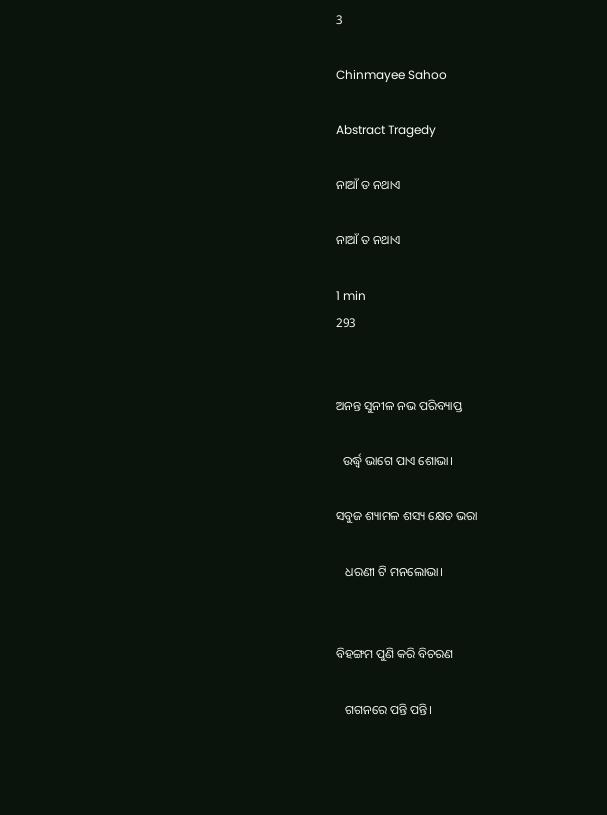3

Chinmayee Sahoo

Abstract Tragedy

ନାଆଁ ତ ନଥାଏ

ନାଆଁ ତ ନଥାଏ

1 min
293


ଅନନ୍ତ ସୁନୀଳ ନଭ ପରିବ୍ୟାପ୍ତ

  ଉର୍ଦ୍ଧ୍ୱ ଭାଗେ ପାଏ ଶୋଭା।

ସବୁଜ ଶ୍ୟାମଳ ଶସ୍ୟ କ୍ଷେତ ଭରା

   ଧରଣୀ ଟି ମନଲୋଭା।


ବିହଙ୍ଗମ ପୁଣି କରି ବିଚରଣ

   ଗଗନରେ ପନ୍ତି ପନ୍ତି।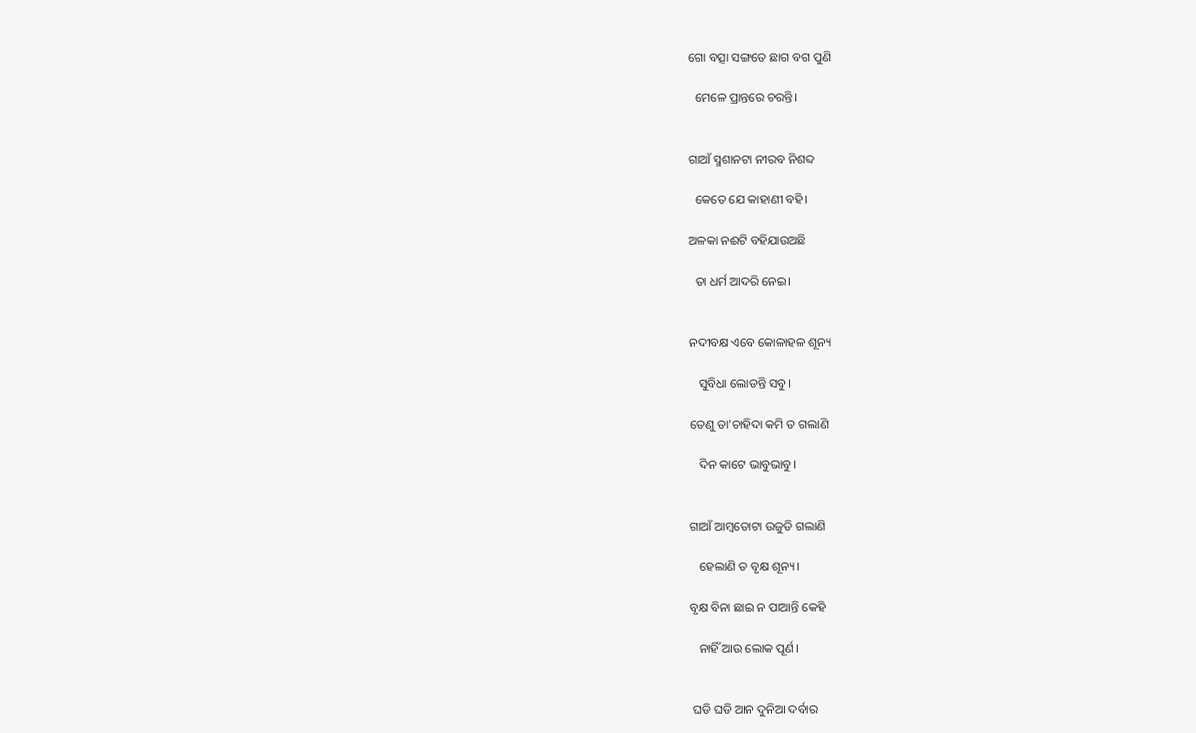ଗୋ ବତ୍ସା ସଙ୍ଗତେ ଛାଗ ବଗ ପୁଣି

  ମେଳେ ପ୍ରାନ୍ତରେ ଚରନ୍ତି।


ଗାଆଁ ସ୍ମଶାନଟା ନୀରବ ନିଶବ୍ଦ

  କେତେ ଯେ କାହାଣୀ ବହି।

ଅଳକା ନଈଟି ବହିଯାଉଅଛି

  ତା ଧର୍ମ ଆଦରି ନେଇ।


ନଦୀବକ୍ଷ ଏବେ କୋଳାହଳ ଶୂନ୍ୟ

   ସୁବିଧା ଲୋଡନ୍ତି ସବୁ।

ତେଣୁ ତା'ଚାହିଦା କମି ତ ଗଲାଣି

   ଦିନ କାଟେ ଭାବୁଭାବୁ।


ଗାଆଁ ଆମ୍ବତୋଟା ଉଜୁଡି ଗଲାଣି

   ହେଲାଣି ତ ବୃକ୍ଷ ଶୂନ୍ୟ।

ବୃକ୍ଷ ବିନା ଛାଇ ନ ପାଆନ୍ତି କେହି

   ନାହିଁ ଆଉ ଲୋକ ପୂର୍ଣ।


 ଘଡି ଘଡି ଆନ ଦୁନିଆ ଦର୍ବାର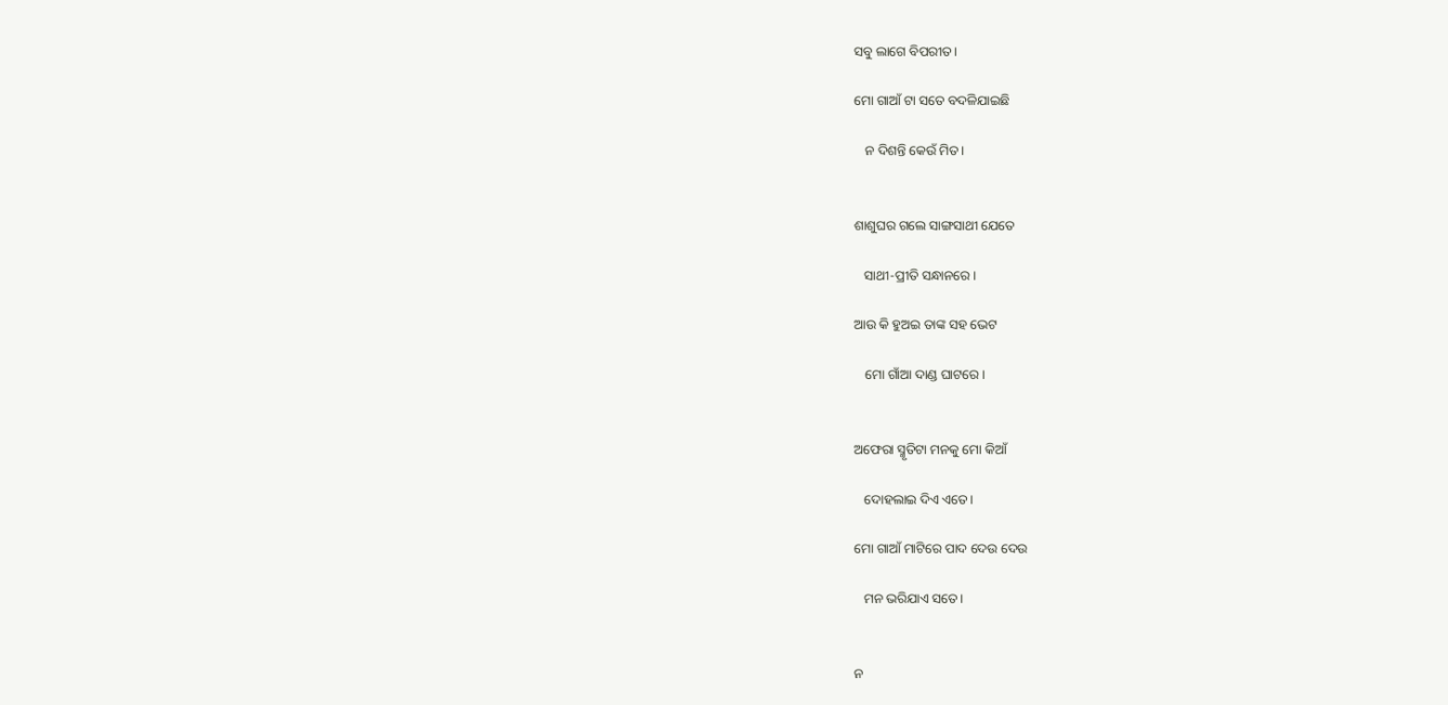ସବୁ ଲାଗେ ବିପରୀତ।

ମୋ ଗାଆଁ ଟା ସତେ ବଦଳିଯାଇଛି

   ନ ଦିଶନ୍ତି କେଉଁ ମିତ।


ଶାଶୁଘର ଗଲେ ସାଙ୍ଗସାଥୀ ଯେତେ

   ସାଥୀ-ପ୍ରୀତି ସନ୍ଧାନରେ।

ଆଉ କି ହୁଅଇ ତାଙ୍କ ସହ ଭେଟ

   ମୋ ଗାଁଆ ଦାଣ୍ଡ ଘାଟରେ।


ଅଫେରା ସ୍ମୃତିଟା ମନକୁ ମୋ କିଆଁ

   ଦୋହଲାଇ ଦିଏ ଏତେ।

ମୋ ଗାଆଁ ମାଟିରେ ପାଦ ଦେଉ ଦେଉ

   ମନ ଭରିଯାଏ ସତେ।


ନ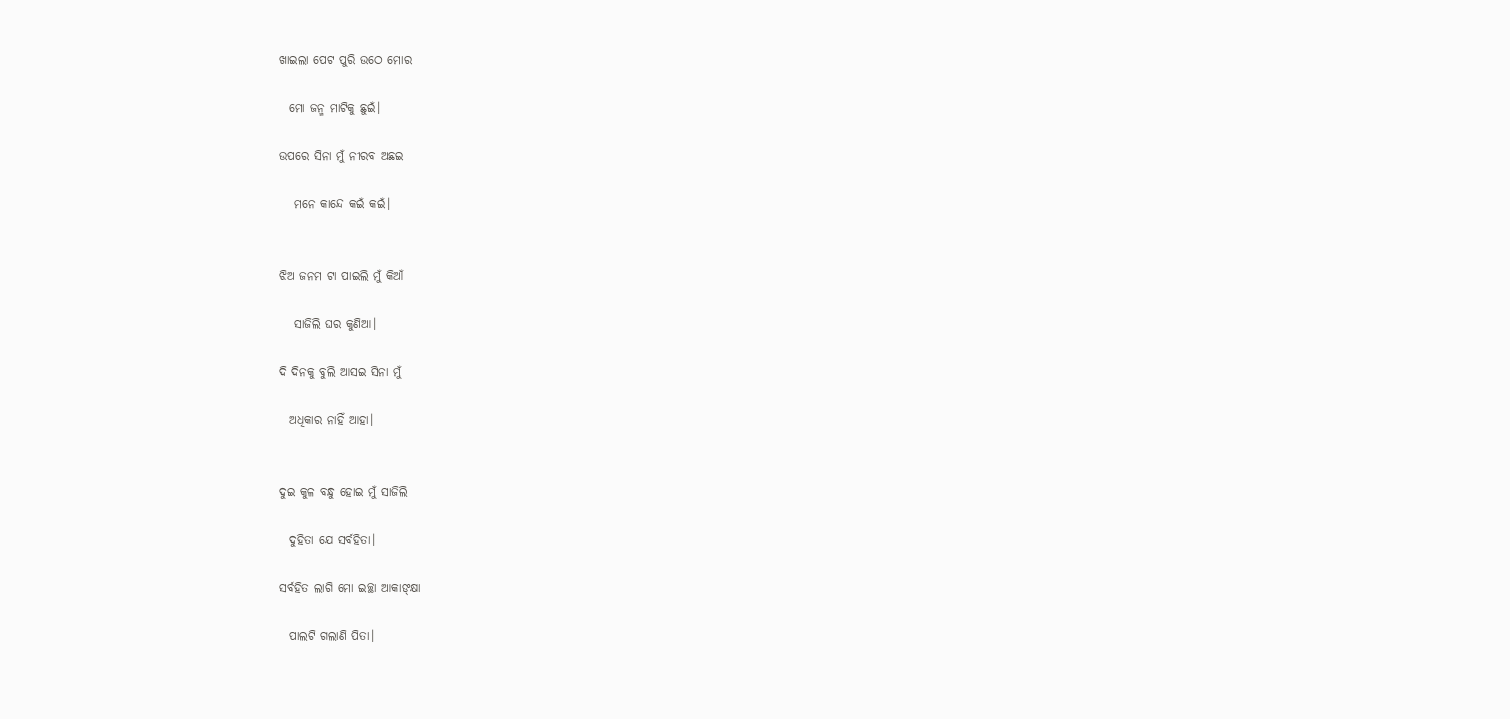ଖାଇଲା ପେଟ ପୁରି ଉଠେ ମୋର

  ମୋ ଜନ୍ମ ମାଟିକୁ ଛୁଇଁ।

ଉପରେ ସିନା ମୁଁ ନୀରବ ଅଛଇ

   ମନେ କାନ୍ଦେ କଇଁ କଇଁ।


ଝିଅ ଜନମ ଟା ପାଇଲି ମୁଁ କିଆଁ

   ସାଜିଲି ଘର କୁଣିଆ।

ଦି ଦିନକୁ ବୁଲି ଆସଇ ସିନା ମୁଁ

  ଅଧିକାର ନାହିଁ ଆହା।


ଦୁଇ କୁଳ ବନ୍ଧୁ ହୋଇ ମୁଁ ସାଜିଲି

  ଦୁହିତା ଯେ ସର୍ବହିତା।

ସର୍ବହିତ ଲାଗି ମୋ ଇଚ୍ଛା ଆକାଙ୍କ୍ଷା

  ପାଲଟି ଗଲାଣି ପିତା।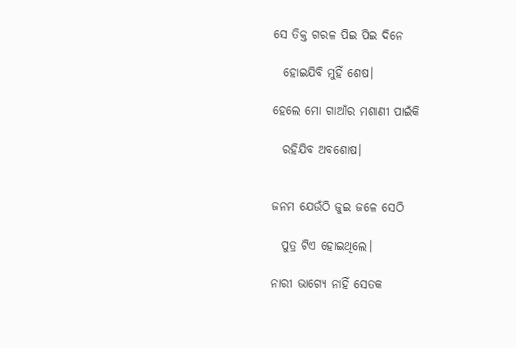ସେ ତିକ୍ତ ଗରଳ ପିଇ ପିଇ ଦିନେ

  ହୋଇଯିବି ମୁହିଁ ଶେଷ।

ହେଲେ ମୋ ଗାଆଁର ମଶାଣୀ ପାଇଁକି

  ରହିଯିବ ଅବଶୋଷ।


ଜନମ ଯେଉଁଠି ଜୁଇ ଜଳେ ସେଠି

  ପୁତ୍ର ଟିଏ ହୋଇଥିଲେ।

ନାରୀ ଭାଗ୍ୟେ ନାହିଁ ସେତକ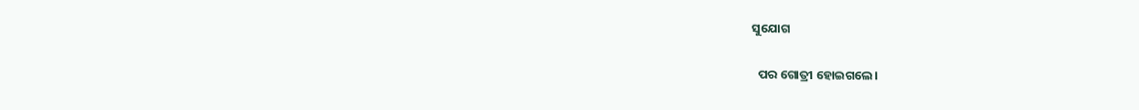ସୁଯୋଗ

  ପର ଗୋତ୍ରୀ ହୋଇଗଲେ।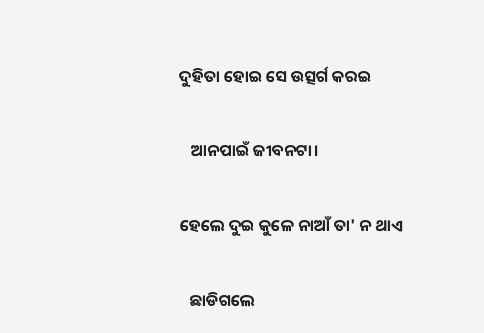ଦୁହିତା ହୋଇ ସେ ଉତ୍ସର୍ଗ କରଇ

   ଆନପାଇଁ ଜୀବନଟା।

ହେଲେ ଦୁଇ କୁଳେ ନାଆଁ ତା' ନ ଥାଏ

   ଛାଡିଗଲେ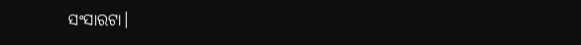ସଂସାରଟା।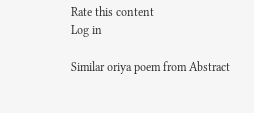Rate this content
Log in

Similar oriya poem from Abstract